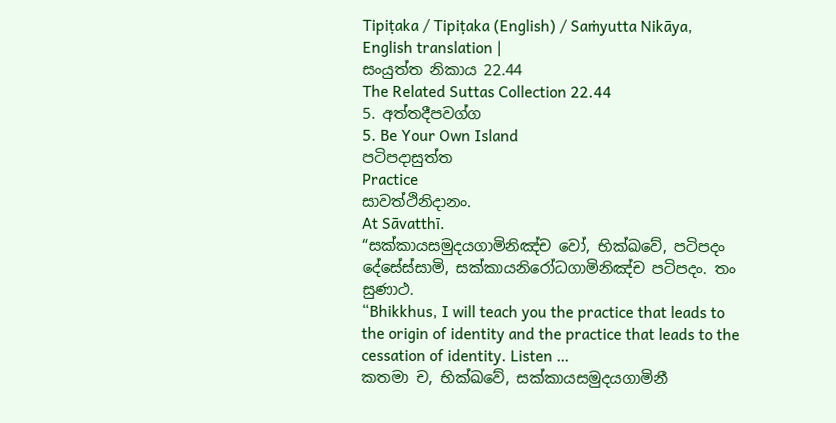Tipiṭaka / Tipiṭaka (English) / Saṁyutta Nikāya, English translation |
සංයුත්ත නිකාය 22.44
The Related Suttas Collection 22.44
5. අත්තදීපවග්ග
5. Be Your Own Island
පටිපදාසුත්ත
Practice
සාවත්ථිනිදානං.
At Sāvatthī.
“සක්කායසමුදයගාමිනිඤ්ච වෝ, භික්ඛවේ, පටිපදං දේසේස්සාමි, සක්කායනිරෝධගාමිනිඤ්ච පටිපදං. තං සුණාථ.
“Bhikkhus, I will teach you the practice that leads to the origin of identity and the practice that leads to the cessation of identity. Listen …
කතමා ච, භික්ඛවේ, සක්කායසමුදයගාමිනී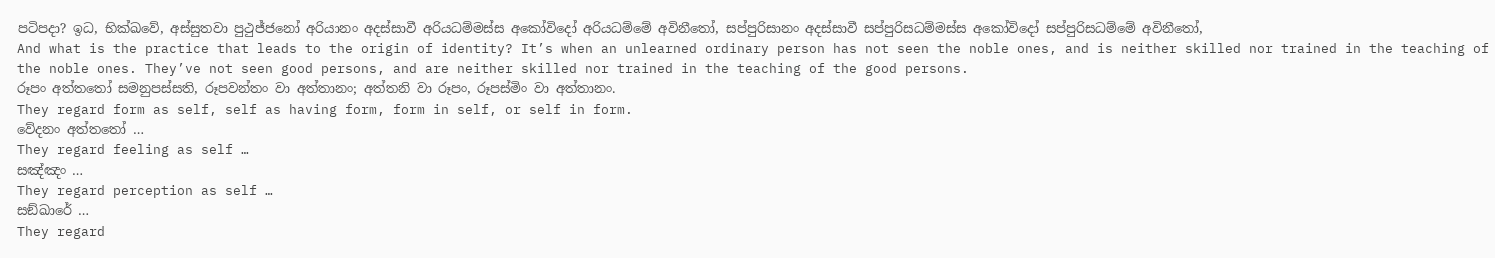පටිපදා? ඉධ, භික්ඛවේ, අස්සුතවා පුථුජ්ජනෝ අරියානං අදස්සාවී අරියධම්මස්ස අකෝවිදෝ අරියධම්මේ අවිනීතෝ, සප්පුරිසානං අදස්සාවී සප්පුරිසධම්මස්ස අකෝවිදෝ සප්පුරිසධම්මේ අවිනීතෝ,
And what is the practice that leads to the origin of identity? It’s when an unlearned ordinary person has not seen the noble ones, and is neither skilled nor trained in the teaching of the noble ones. They’ve not seen good persons, and are neither skilled nor trained in the teaching of the good persons.
රූපං අත්තතෝ සමනුපස්සති, රූපවන්තං වා අත්තානං; අත්තනි වා රූපං, රූපස්මිං වා අත්තානං.
They regard form as self, self as having form, form in self, or self in form.
වේදනං අත්තතෝ …
They regard feeling as self …
සඤ්ඤං …
They regard perception as self …
සඞ්ඛාරේ …
They regard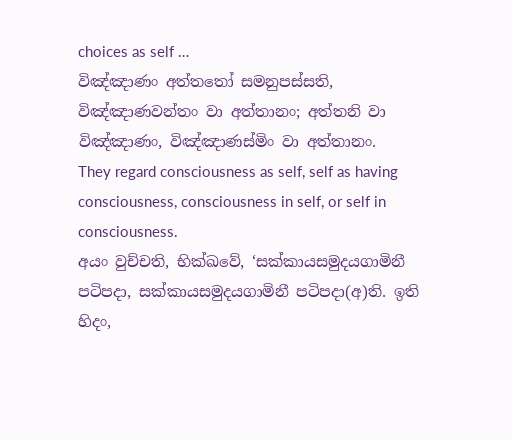choices as self …
විඤ්ඤාණං අත්තතෝ සමනුපස්සති, විඤ්ඤාණවන්තං වා අත්තානං; අත්තනි වා විඤ්ඤාණං, විඤ්ඤාණස්මිං වා අත්තානං.
They regard consciousness as self, self as having consciousness, consciousness in self, or self in consciousness.
අයං වුච්චති, භික්ඛවේ, ‘සක්කායසමුදයගාමිනී පටිපදා, සක්කායසමුදයගාමිනී පටිපදා(අ)ති. ඉති හිදං,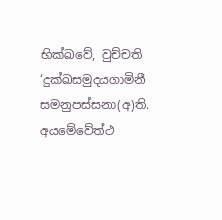භික්ඛවේ, වුච්චති ‘දුක්ඛසමුදයගාමිනී සමනුපස්සනා(අ)ති. අයමේවේත්ථ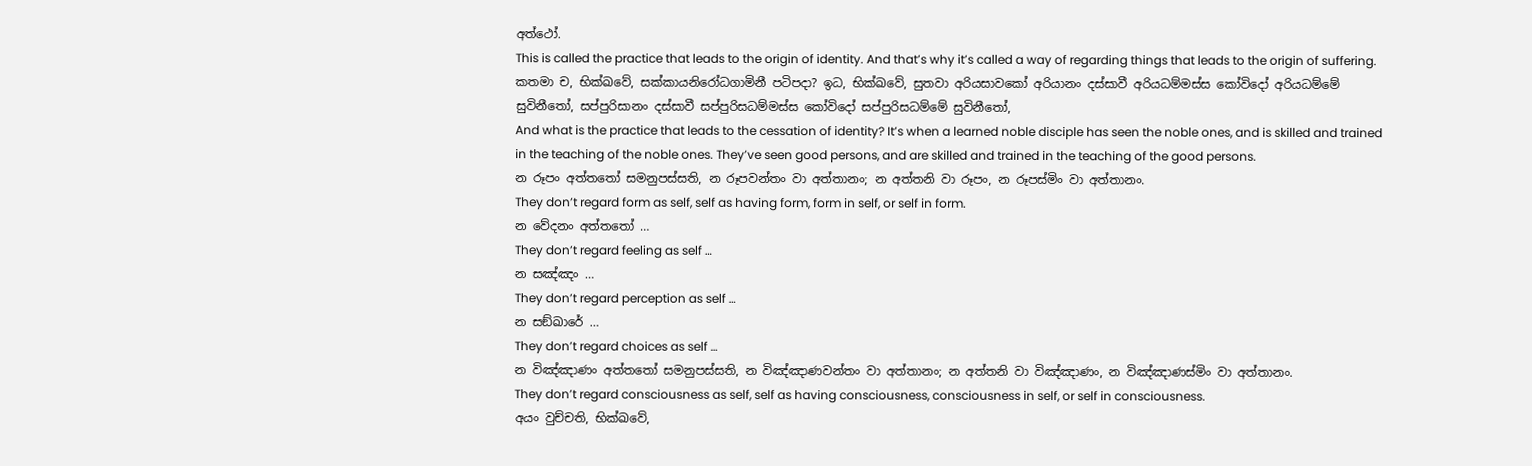අත්ථෝ.
This is called the practice that leads to the origin of identity. And that’s why it’s called a way of regarding things that leads to the origin of suffering.
කතමා ච, භික්ඛවේ, සක්කායනිරෝධගාමිනී පටිපදා? ඉධ, භික්ඛවේ, සුතවා අරියසාවකෝ අරියානං දස්සාවී අරියධම්මස්ස කෝවිදෝ අරියධම්මේ සුවිනීතෝ, සප්පුරිසානං දස්සාවී සප්පුරිසධම්මස්ස කෝවිදෝ සප්පුරිසධම්මේ සුවිනීතෝ,
And what is the practice that leads to the cessation of identity? It’s when a learned noble disciple has seen the noble ones, and is skilled and trained in the teaching of the noble ones. They’ve seen good persons, and are skilled and trained in the teaching of the good persons.
න රූපං අත්තතෝ සමනුපස්සති, න රූපවන්තං වා අත්තානං; න අත්තනි වා රූපං, න රූපස්මිං වා අත්තානං.
They don’t regard form as self, self as having form, form in self, or self in form.
න වේදනං අත්තතෝ …
They don’t regard feeling as self …
න සඤ්ඤං …
They don’t regard perception as self …
න සඞ්ඛාරේ …
They don’t regard choices as self …
න විඤ්ඤාණං අත්තතෝ සමනුපස්සති, න විඤ්ඤාණවන්තං වා අත්තානං; න අත්තනි වා විඤ්ඤාණං, න විඤ්ඤාණස්මිං වා අත්තානං.
They don’t regard consciousness as self, self as having consciousness, consciousness in self, or self in consciousness.
අයං වුච්චති, භික්ඛවේ,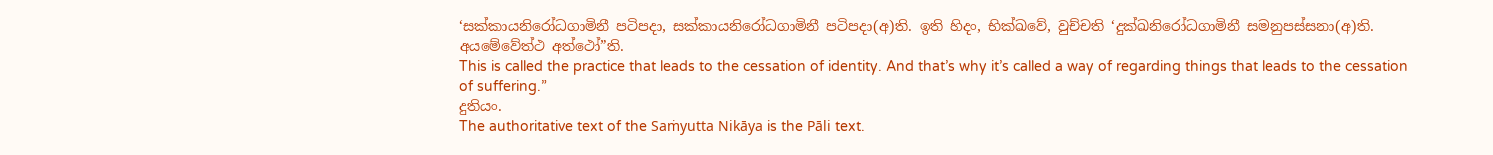‘සක්කායනිරෝධගාමිනී පටිපදා, සක්කායනිරෝධගාමිනී පටිපදා(අ)ති. ඉති හිදං, භික්ඛවේ, වුච්චති ‘දුක්ඛනිරෝධගාමිනී සමනුපස්සනා(අ)ති. අයමේවේත්ථ අත්ථෝ”ති.
This is called the practice that leads to the cessation of identity. And that’s why it’s called a way of regarding things that leads to the cessation of suffering.”
දුතියං.
The authoritative text of the Saṁyutta Nikāya is the Pāli text.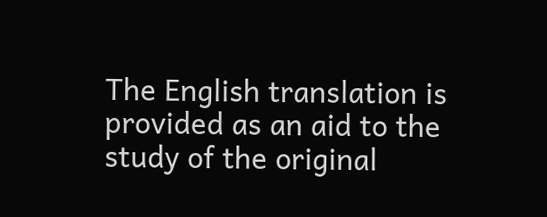The English translation is provided as an aid to the study of the original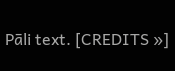Pāli text. [CREDITS »]